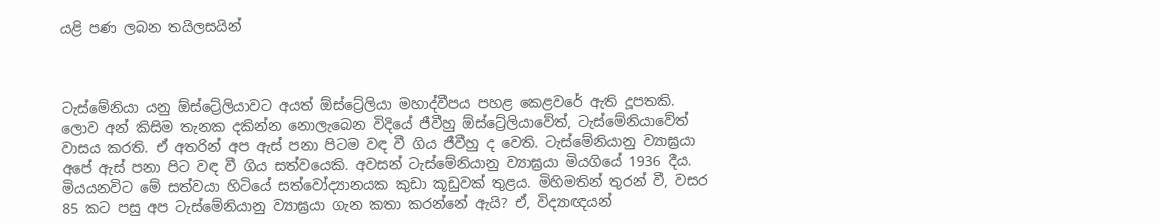යළි පණ ලබන තයිලසයින්



ටැස්මේනියා යනු ඕස්ට්‍රේලියාවට අයත් ඕස්ට්‍රේලියා මහාද්වීපය පහළ කෙළවරේ ඇති දූපතකි. ලොව අන් කිසිම තැනක දකින්න නොලැබෙන විදියේ ජීවීහු ඕස්ට්‍රේලියාවේත්, ටැස්මේනියාවේත් වාසය කරති. ඒ අතරින් අප ඇස් පනා පිටම වඳ වී ගිය ජීවීහු ද වෙති. ටැස්මේනියානු ව්‍යාඝ්‍රයා අපේ ඇස් පනා පිට වඳ වී ගිය සත්වයෙකි. අවසන් ටැස්මේනියානු ව්‍යාඝ්‍රයා මියගියේ 1936 දීය. මියයනවිට මේ සත්වයා හිටියේ සත්වෝද්‍යානයක කුඩා කූඩුවක් තුළය. මිහිමතින් තුරන් වී, වසර 85 කට පසු අප ටැස්මේනියානු ව්‍යාඝ්‍රයා ගැන කතා කරන්නේ ඇයි? ඒ, විද්‍යාඥයන්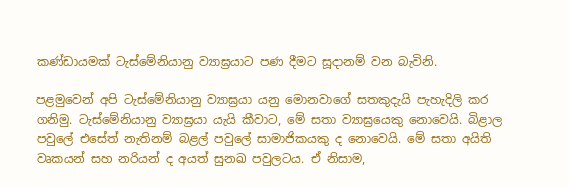කණ්ඩායමක් ටැස්මේනියානු ව්‍යාඝ්‍රයාට පණ දීමට සූදානම් වන බැවිනි.

පළමුවෙන් අපි ටැස්මේනියානු ව්‍යාඝ්‍රයා යනු මොනවාගේ සතකුදැයි පැහැදිලි කර ගනිමු. ටැස්මේනියානු ව්‍යාඝ්‍රයා යැයි කීවාට, මේ සතා ව්‍යාඝ්‍රයෙකු නොවෙයි. බිළාල පවුලේ එසේත් නැතිනම් බළල් පවුලේ සාමාජිකයකු ද නොවෙයි. මේ සතා අයිති වෘකයන් සහ නරියන් ද අයත් සුනඛ පවුලටය. ඒ නිසාම,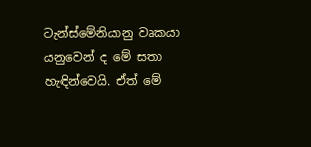ටැන්ස්මේනියානු වෘකයා යනුවෙන් ද මේ සතා හැඳින්වෙයි. ඒත් මේ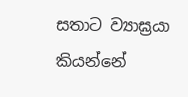සතාට ව්‍යාඝ්‍රයා
කියන්නේ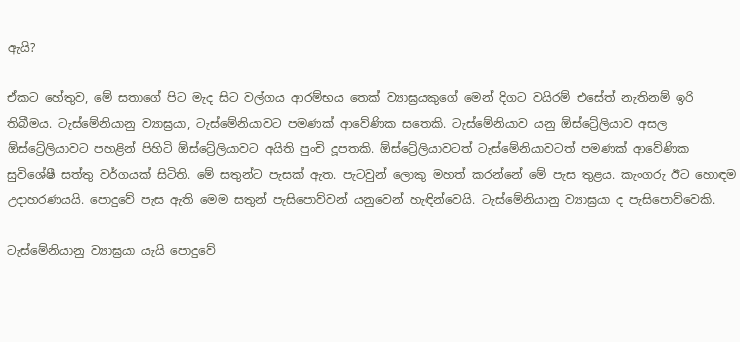ඇයි?

ඒකට හේතුව, මේ සතාගේ පිට මැද සිට වල්ගය ආරම්භය තෙක් ව්‍යාඝ්‍රයකුගේ මෙන් දිගට වයිරම් එසේත් නැතිනම් ඉරි තිබීමය. ටැස්මේනියානු ව්‍යාඝ්‍රයා, ටැස්මේනියාවට පමණක් ආවේණික සතෙකි. ටැස්මේනියාව යනු ඕස්ට්‍රේලියාව අසල ඕස්ට්‍රේලියාවට පහළින් පිහිටි ඕස්ට්‍රේලියාවට අයිති පුංචි දූපතකි. ඕස්ට්‍රේලියාවටත් ටැස්මේනියාවටත් පමණක් ආවේණික සුවිශේෂී සත්තු වර්ගයක් සිටිති. මේ සතුන්ට පැසක් ඇත. පැටවුන් ලොකු මහත් කරන්නේ මේ පැස තුළය. කැංගරු ඊට හොඳම උදාහරණයයි. පොදුවේ පැස ඇති මෙම සතුන් පැසිපොව්වන් යනුවෙන් හැඳින්වෙයි. ටැස්මේනියානු ව්‍යාඝ්‍රයා ද පැසිපොව්වෙකි.

ටැස්මේනියානු ව්‍යාඝ්‍රයා යැයි පොදුවේ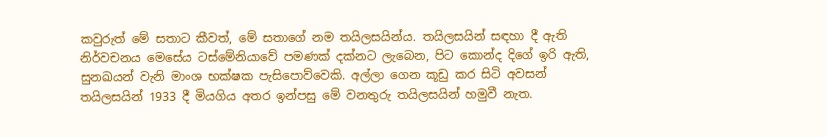කවුරුත් මේ සතාට කීවත්, මේ සතාගේ නම තයිලසයින්ය. තයිලසයින් සඳහා දී ඇති නිර්වචනය මෙසේය ටස්මේනියාවේ පමණක් දක්නට ලැබෙන, පිට කොන්ද දිගේ ඉරි ඇති, සුනඛයන් වැනි මාංශ භක්ෂක පැසිපොව්වෙකි. අල්ලා ගෙන කූඩු කර සිටි අවසන් තයිලසයින් 1933 දී මියගිය අතර ඉන්පසු මේ වනතුරු තයිලසයින් හමුවී නැත.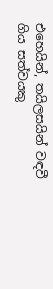එහෙයින්, තයිලසයින් වඳවී ගිය සත්වයකු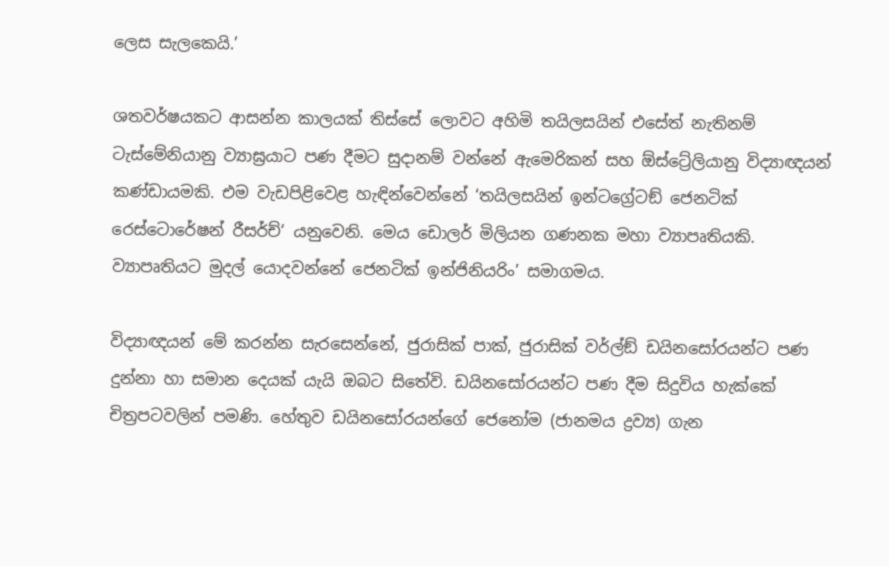ලෙස සැලකෙයි.’

ශතවර්ෂයකට ආසන්න කාලයක් තිස්සේ ලොවට අහිමි තයිලසයින් එසේත් නැතිනම් ටැස්මේනියානු ව්‍යාඝ්‍රයාට පණ දීමට සුදානම් වන්නේ ඇමෙරිකන් සහ ඕස්ට්‍රේලියානු විද්‍යාඥයන් කණ්ඩායමකි. එම වැඩපිළිවෙළ හැඳින්වෙන්නේ ‘තයිලසයින් ඉන්ටග්‍රේටඞ් ජෙනටික් රෙස්ටොරේෂන් රීසර්ච්‘ යනුවෙනි. මෙය ඩොලර් මිලියන ගණනක මහා ව්‍යාපෘතියකි. ව්‍යාපෘතියට මුදල් යොදවන්නේ ජෙනටික් ඉන්ජිනියරිං’ සමාගමය.

විද්‍යාඥයන් මේ කරන්න සැරසෙන්නේ, ජුරාසික් පාක්, ජුරාසික් වර්ල්ඞ් ඩයිනසෝරයන්ට පණ දුන්නා හා සමාන දෙයක් යැයි ඔබට සිතේවි. ඩයිනසෝරයන්ට පණ දීම සිදුවිය හැක්කේ චිත්‍රපටවලින් පමණි. හේතුව ඩයිනසෝරයන්ගේ ජෙනෝම (ජානමය ද්‍රව්‍ය) ගැන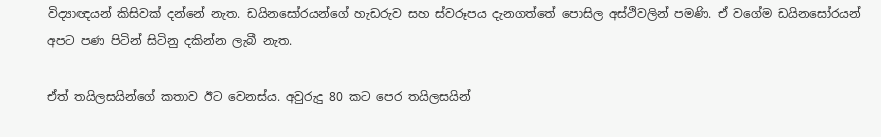විද්‍යාඥයන් කිසිවක් දන්නේ නැත. ඩයිනසෝරයන්ගේ හැඩරුව සහ ස්වරූපය දැනගත්තේ පොසිල අස්ථිවලින් පමණි. ඒ වගේම ඩයිනසෝරයන් අපට පණ පිටින් සිටිනු දකින්න ලැබී නැත.

ඒත් තයිලසයින්ගේ කතාව ඊට වෙනස්ය. අවුරුදු 80 කට පෙර තයිලසයින්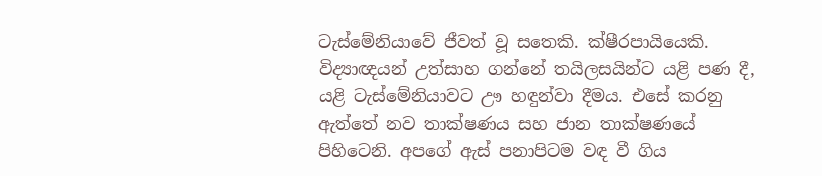ටැස්මේනියාවේ ජීවත් වූ සතෙකි. ක්ෂීරපායියෙකි. විද්‍යාඥයන් උත්සාහ ගන්නේ තයිලසයින්ට යළි පණ දී, යළි ටැස්මේනියාවට ඌ හඳුන්වා දීමය. එසේ කරනු ඇත්තේ නව තාක්ෂණය සහ ජාන තාක්ෂණයේ පිහිටෙනි. අපගේ ඇස් පනාපිටම වඳ වී ගිය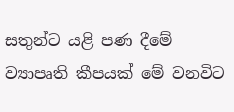සතුන්ට යළි පණ දීමේ ව්‍යාපෘති කීපයක් මේ වනවිට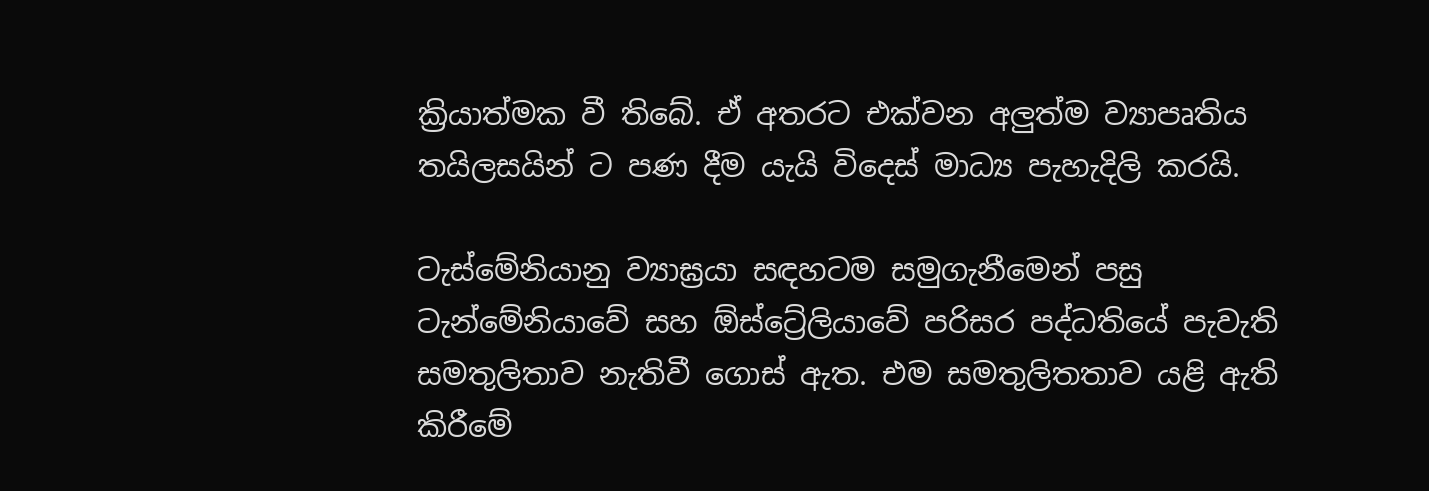ක්‍රියාත්මක වී තිබේ. ඒ අතරට එක්වන අලු‍ත්ම ව්‍යාපෘතිය තයිලසයින් ට පණ දීම යැයි විදෙස් මාධ්‍ය පැහැදිලි කරයි.

ටැස්මේනියානු ව්‍යාඝ්‍රයා සඳහටම සමුගැනීමෙන් පසු ටැන්මේනියාවේ සහ ඕස්ට්‍රේලියාවේ පරිසර පද්ධතියේ පැවැති සමතුලිතාව නැතිවී ගොස් ඇත. එම සමතුලිතතාව යළි ඇති කිරීමේ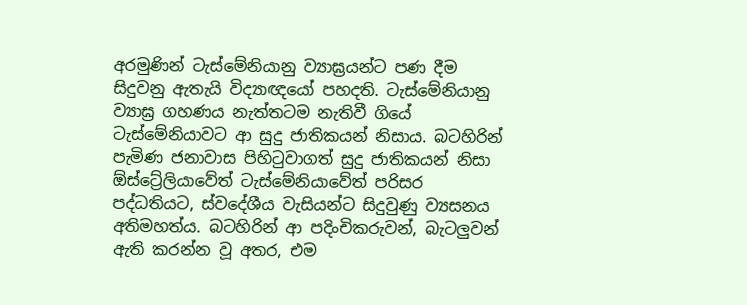අරමුණින් ටැස්මේනියානු ව්‍යාඝ්‍රයන්ට පණ දීම සිදුවනු ඇතැයි විද්‍යාඥයෝ පහදති. ටැස්මේනියානු ව්‍යාඝ්‍ර ගහණය නැත්තටම නැතිවී ගියේ ටැස්මේනියාවට ආ සුදු ජාතිකයන් නිසාය. බටහිරින් පැමිණ ජනාවාස පිහිටුවාගත් සුදු ජාතිකයන් නිසා ඕස්ට්‍රේලියාවේත් ටැස්මේනියාවේත් පරිසර පද්ධතියට, ස්වදේශීය වැසියන්ට සිදුවුණු ව්‍යසනය අතිමහත්ය. බටහිරින් ආ පදිංචිකරුවන්, බැටලු‍වන් ඇති කරන්න වූ අතර, එම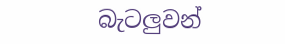බැටලු‍වන්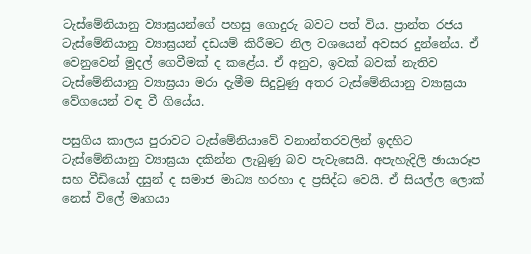ටැස්මේනියානු ව්‍යාඝ්‍රයන්ගේ පහසු ගොදුරු බවට පත් විය. ප්‍රාන්ත රජය ටැස්මේනියානු ව්‍යාඝ්‍රයන් දඩයම් කිරීමට නිල වශයෙන් අවසර දුන්නේය. ඒ වෙනුවෙන් මුදල් ගෙවීමක් ද කළේය. ඒ අනුව, ඉවක් බවක් නැතිව ටැස්මේනියානු ව්‍යාඝ්‍රයා මරා දැමීම සිදුවුණු අතර ටැස්මේනියානු ව්‍යාඝ්‍රයා වේගයෙන් වඳ වී ගියේය.

පසුගිය කාලය පුරාවට ටැස්මේනියාවේ වනාන්තරවලින් ඉදහිට ටැස්මේනියානු ව්‍යාඝ්‍රයා දකින්න ලැබුණු බව පැවැසෙයි. අපැහැදිලි ඡායාරූප සහ වීඩියෝ දසුන් ද සමාජ මාධ්‍ය හරහා ද ප්‍රසිද්ධ වෙයි. ඒ සියල්ල ලොක් නෙස් විලේ මෘගයා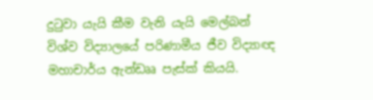දුටුවා යැයි කීම වැනි යැයි මෙල්බන් විශ්ව විද්‍යාලයේ පරිණාමීය ජීව විද්‍යාඥ මහාචාර්ය ඇන්ඩෲ පැස්ක් කියයි.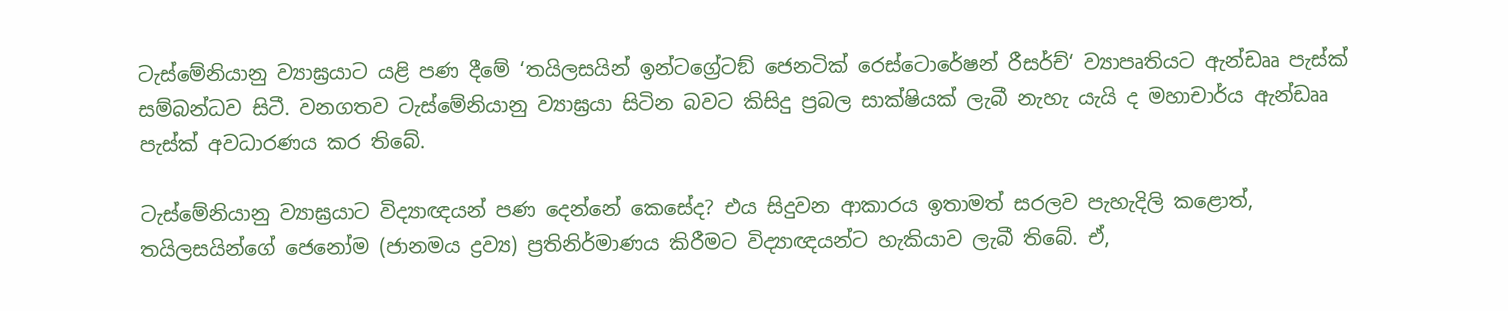ටැස්මේනියානු ව්‍යාඝ්‍රයාට යළි පණ දීමේ ‘තයිලසයින් ඉන්ටග්‍රේටඞ් ජෙනටික් රෙස්ටොරේෂන් රීසර්ච්‘ ව්‍යාපෘතියට ඇන්ඩෲ පැස්ක් සම්බන්ධව සිටී. වනගතව ටැස්මේනියානු ව්‍යාඝ්‍රයා සිටින බවට කිසිදු ප්‍රබල සාක්ෂියක් ලැබී නැහැ යැයි ද මහාචාර්ය ඇන්ඩෲ පැස්ක් අවධාරණය කර තිබේ.

ටැස්මේනියානු ව්‍යාඝ්‍රයාට විද්‍යාඥයන් පණ දෙන්නේ කෙසේද? එය සිදුවන ආකාරය ඉතාමත් සරලව පැහැදිලි කළොත්, තයිලසයින්ගේ ජෙනෝම (ජානමය ද්‍රව්‍ය) ප්‍රතිනිර්මාණය කිරීමට විද්‍යාඥයන්ට හැකියාව ලැබී තිබේ. ඒ,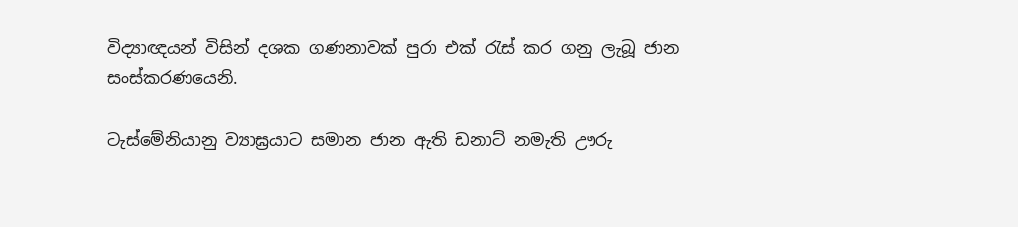විද්‍යාඥයන් විසින් දශක ගණනාවක් පුරා එක් රැස් කර ගනු ලැබූ ජාන සංස්කරණයෙනි.

ටැස්මේනියානු ව්‍යාඝ්‍රයාට සමාන ජාන ඇති ඩනාට් නමැති ඌරු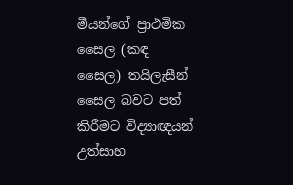මීයන්ගේ ප්‍රාථමික සෛල (කඳ සෛල) තයිලැසීන් සෛල බවට පත් කිරීමට විද්‍යාඥයන් උත්සාහ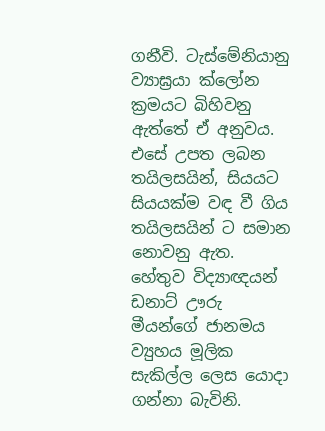ගනීවි. ටැස්මේනියානු ව්‍යාඝ්‍රයා ක්ලෝන ක්‍රමයට බිහිවනු ඇත්තේ ඒ අනුවය. එසේ උපත ලබන තයිලසයින්, සියයට සියයක්ම වඳ වී ගිය තයිලසයින් ට සමාන නොවනු ඇත. හේතුව විද්‍යාඥයන් ඩනාට් ඌරු මීයන්ගේ ජානමය ව්‍යුහය මූලික සැකිල්ල ලෙස යොදා ගන්නා බැවිනි.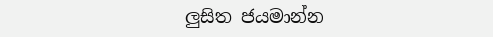ලු‍සිත ජයමාන්න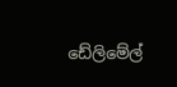ඩේලිමේල්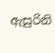ඇසුරිනි